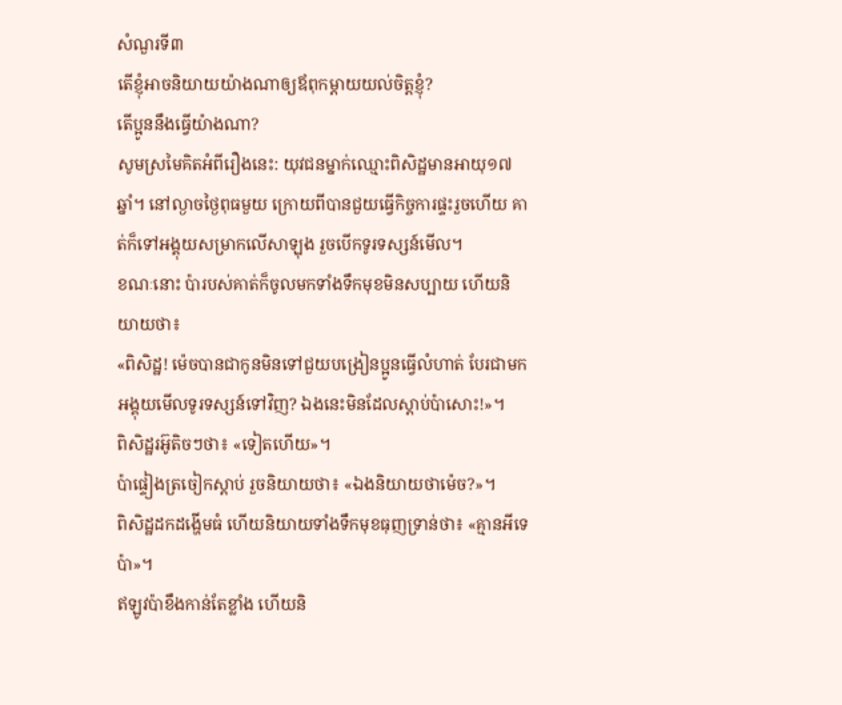សំណួរទី៣
តើខ្ញុំអាចនិយាយយ៉ាងណាឲ្យឪពុកម្ដាយយល់ចិត្តខ្ញុំ?
តើប្អូននឹងធ្វើយ៉ាងណា?
សូមស្រមៃគិតអំពីរឿងនេះ: យុវជនម្នាក់ឈ្មោះពិសិដ្ឋមានអាយុ១៧ឆ្នាំ។ នៅល្ងាចថ្ងៃពុធមួយ ក្រោយពីបានជួយធ្វើកិច្ចការផ្ទះរួចហើយ គាត់ក៏ទៅអង្គុយសម្រាកលើសាឡុង រួចបើកទូរទស្សន៍មើល។
ខណៈនោះ ប៉ារបស់គាត់ក៏ចូលមកទាំងទឹកមុខមិនសប្បាយ ហើយនិយាយថា៖
«ពិសិដ្ឋ! ម៉េចបានជាកូនមិនទៅជួយបង្រៀនប្អូនធ្វើលំហាត់ បែរជាមកអង្គុយមើលទូរទស្សន៍ទៅវិញ? ឯងនេះមិនដែលស្ដាប់ប៉ាសោះ!»។
ពិសិដ្ឋរអ៊ូតិចៗថា៖ «ទៀតហើយ»។
ប៉ាផ្ទៀងត្រចៀកស្ដាប់ រួចនិយាយថា៖ «ឯងនិយាយថាម៉េច?»។
ពិសិដ្ឋដកដង្ហើមធំ ហើយនិយាយទាំងទឹកមុខធុញទ្រាន់ថា៖ «គ្មានអីទេប៉ា»។
ឥឡូវប៉ាខឹងកាន់តែខ្លាំង ហើយនិ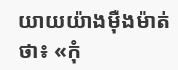យាយយ៉ាងម៉ឺងម៉ាត់ថា៖ «កុំ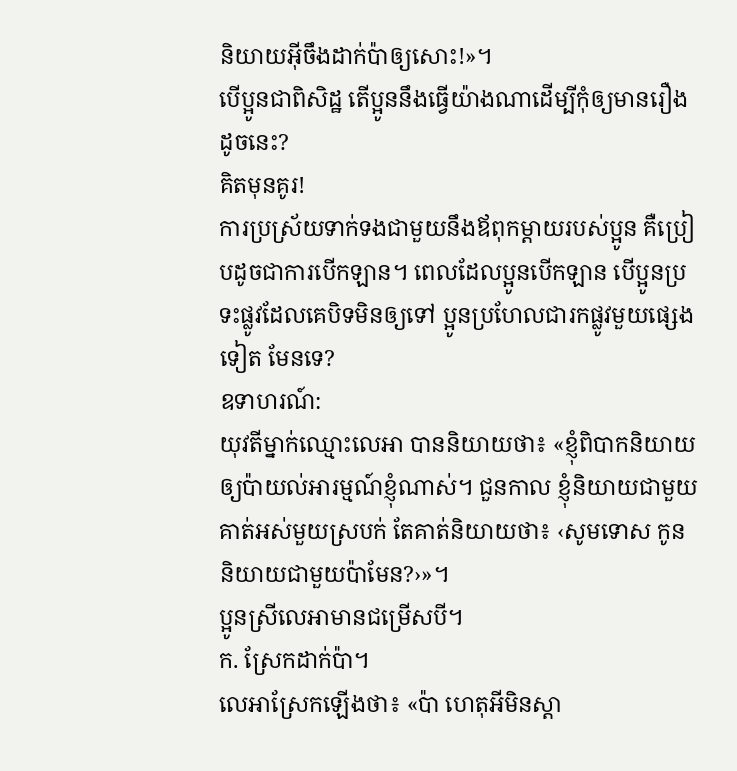និយាយអ៊ីចឹងដាក់ប៉ាឲ្យសោះ!»។
បើប្អូនជាពិសិដ្ឋ តើប្អូននឹងធ្វើយ៉ាងណាដើម្បីកុំឲ្យមានរឿងដូចនេះ?
គិតមុនគូរ!
ការប្រស្រ័យទាក់ទងជាមួយនឹងឪពុកម្ដាយរបស់ប្អូន គឺប្រៀបដូចជាការបើកឡាន។ ពេលដែលប្អូនបើកឡាន បើប្អូនប្រទះផ្លូវដែលគេបិទមិនឲ្យទៅ ប្អូនប្រហែលជារកផ្លូវមួយផ្សេងទៀត មែនទេ?
ឧទាហរណ៍:
យុវតីម្នាក់ឈ្មោះលេអា បាននិយាយថា៖ «ខ្ញុំពិបាកនិយាយឲ្យប៉ាយល់អារម្មណ៍ខ្ញុំណាស់។ ជួនកាល ខ្ញុំនិយាយជាមួយគាត់អស់មួយស្របក់ តែគាត់និយាយថា៖ ‹សូមទោស កូននិយាយជាមួយប៉ាមែន?›»។
ប្អូនស្រីលេអាមានជម្រើសបី។
ក. ស្រែកដាក់ប៉ា។
លេអាស្រែកឡើងថា៖ «ប៉ា ហេតុអីមិនស្ដា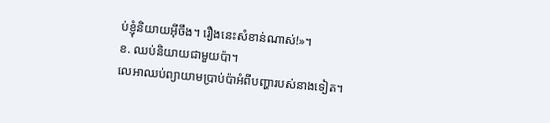ប់ខ្ញុំនិយាយអ៊ីចឹង។ រឿងនេះសំខាន់ណាស់!»។
ខ. ឈប់និយាយជាមួយប៉ា។
លេអាឈប់ព្យាយាមប្រាប់ប៉ាអំពីបញ្ហារបស់នាងទៀត។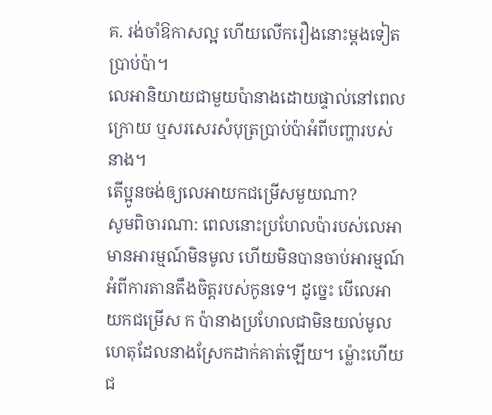គ. រង់ចាំឱកាសល្អ ហើយលើករឿងនោះម្ដងទៀតប្រាប់ប៉ា។
លេអានិយាយជាមួយប៉ានាងដោយផ្ទាល់នៅពេលក្រោយ ឬសរសេរសំបុត្រប្រាប់ប៉ាអំពីបញ្ហារបស់នាង។
តើប្អូនចង់ឲ្យលេអាយកជម្រើសមួយណា?
សូមពិចារណា: ពេលនោះប្រហែលប៉ារបស់លេអាមានអារម្មណ៍មិនមូល ហើយមិនបានចាប់អារម្មណ៍អំពីការតានតឹងចិត្តរបស់កូនទេ។ ដូច្នេះ បើលេអាយកជម្រើស ក ប៉ានាងប្រហែលជាមិនយល់មូលហេតុដែលនាងស្រែកដាក់គាត់ឡើយ។ ម្ល៉ោះហើយ ជ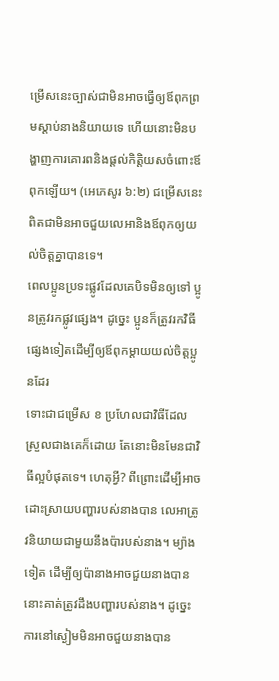ម្រើសនេះច្បាស់ជាមិនអាចធ្វើឲ្យឪពុកព្រមស្ដាប់នាងនិយាយទេ ហើយនោះមិនបង្ហាញការគោរពនិងផ្ដល់កិត្ដិយសចំពោះឪពុកឡើយ។ (អេភេសូរ ៦:២) ជម្រើសនេះពិតជាមិនអាចជួយលេអានិងឪពុកឲ្យយល់ចិត្តគ្នាបានទេ។
ពេលប្អូនប្រទះផ្លូវដែលគេបិទមិនឲ្យទៅ ប្អូនត្រូវរកផ្លូវផ្សេង។ ដូច្នេះ ប្អូនក៏ត្រូវរកវិធីផ្សេងទៀតដើម្បីឲ្យឪពុកម្ដាយយល់ចិត្តប្អូនដែរ
ទោះជាជម្រើស ខ ប្រហែលជាវិធីដែលស្រួលជាងគេក៏ដោយ តែនោះមិនមែនជាវិធីល្អបំផុតទេ។ ហេតុអ្វី? ពីព្រោះដើម្បីអាចដោះស្រាយបញ្ហារបស់នាងបាន លេអាត្រូវនិយាយជាមួយនឹងប៉ារបស់នាង។ ម្យ៉ាងទៀត ដើម្បីឲ្យប៉ានាងអាចជួយនាងបាន នោះគាត់ត្រូវដឹងបញ្ហារបស់នាង។ ដូច្នេះ ការនៅស្ងៀមមិនអាចជួយនាងបាន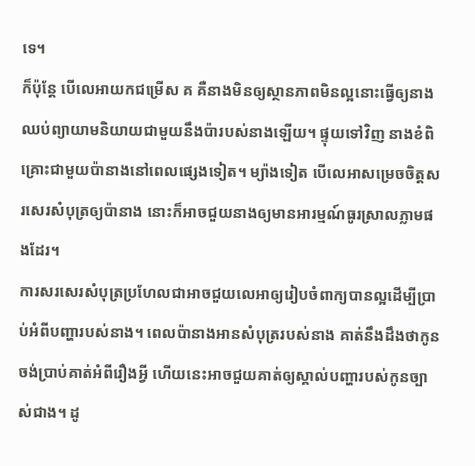ទេ។
ក៏ប៉ុន្តែ បើលេអាយកជម្រើស គ គឺនាងមិនឲ្យស្ថានភាពមិនល្អនោះធ្វើឲ្យនាងឈប់ព្យាយាមនិយាយជាមួយនឹងប៉ារបស់នាងឡើយ។ ផ្ទុយទៅវិញ នាងខំពិគ្រោះជាមួយប៉ានាងនៅពេលផ្សេងទៀត។ ម្យ៉ាងទៀត បើលេអាសម្រេចចិត្តសរសេរសំបុត្រឲ្យប៉ានាង នោះក៏អាចជួយនាងឲ្យមានអារម្មណ៍ធូរស្រាលភ្លាមផងដែរ។
ការសរសេរសំបុត្រប្រហែលជាអាចជួយលេអាឲ្យរៀបចំពាក្យបានល្អដើម្បីប្រាប់អំពីបញ្ហារបស់នាង។ ពេលប៉ានាងអានសំបុត្ររបស់នាង គាត់នឹងដឹងថាកូនចង់ប្រាប់គាត់អំពីរឿងអ្វី ហើយនេះអាចជួយគាត់ឲ្យស្គាល់បញ្ហារបស់កូនច្បាស់ជាង។ ដូ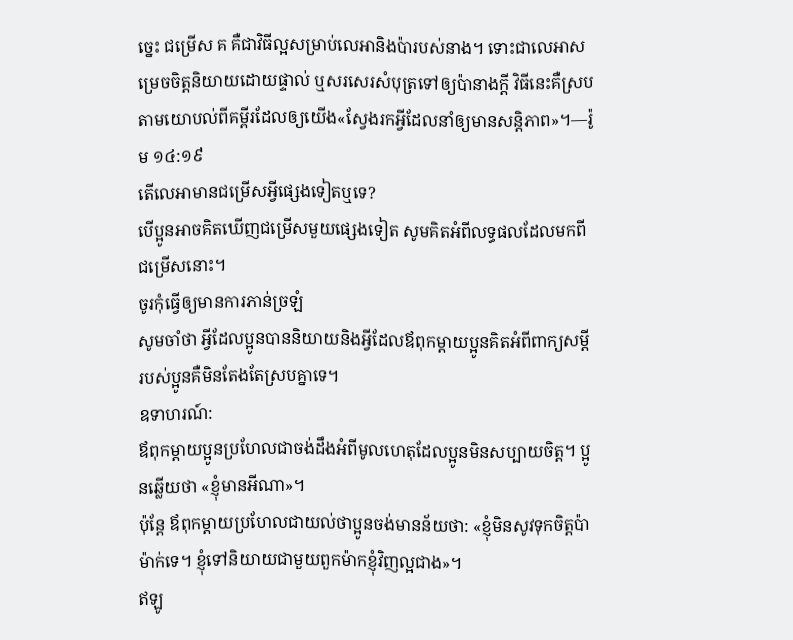ច្នេះ ជម្រើស គ គឺជាវិធីល្អសម្រាប់លេអានិងប៉ារបស់នាង។ ទោះជាលេអាសម្រេចចិត្តនិយាយដោយផ្ទាល់ ឬសរសេរសំបុត្រទៅឲ្យប៉ានាងក្ដី វិធីនេះគឺស្របតាមយោបល់ពីគម្ពីរដែលឲ្យយើង«ស្វែងរកអ្វីដែលនាំឲ្យមានសន្ដិភាព»។—រ៉ូម ១៤:១៩
តើលេអាមានជម្រើសអ្វីផ្សេងទៀតឬទេ?
បើប្អូនអាចគិតឃើញជម្រើសមួយផ្សេងទៀត សូមគិតអំពីលទ្ធផលដែលមកពីជម្រើសនោះ។
ចូរកុំធ្វើឲ្យមានការភាន់ច្រឡំ
សូមចាំថា អ្វីដែលប្អូនបាននិយាយនិងអ្វីដែលឪពុកម្ដាយប្អូនគិតអំពីពាក្យសម្ដីរបស់ប្អូនគឺមិនតែងតែស្របគ្នាទេ។
ឧទាហរណ៍:
ឪពុកម្ដាយប្អូនប្រហែលជាចង់ដឹងអំពីមូលហេតុដែលប្អូនមិនសប្បាយចិត្ត។ ប្អូនឆ្លើយថា «ខ្ញុំមានអីណា»។
ប៉ុន្តែ ឪពុកម្ដាយប្រហែលជាយល់ថាប្អូនចង់មានន័យថា: «ខ្ញុំមិនសូវទុកចិត្តប៉ាម៉ាក់ទេ។ ខ្ញុំទៅនិយាយជាមួយពួកម៉ាកខ្ញុំវិញល្អជាង»។
ឥឡូ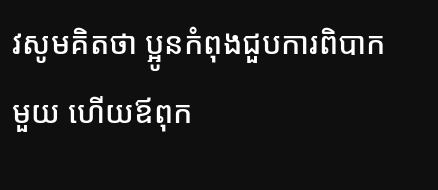វសូមគិតថា ប្អូនកំពុងជួបការពិបាកមួយ ហើយឪពុក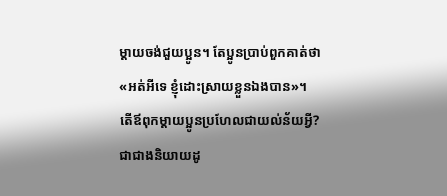ម្ដាយចង់ជួយប្អូន។ តែប្អូនប្រាប់ពួកគាត់ថា «អត់អីទេ ខ្ញុំដោះស្រាយខ្លួនឯងបាន»។
តើឪពុកម្ដាយប្អូនប្រហែលជាយល់ន័យអ្វី?
ជាជាងនិយាយដូ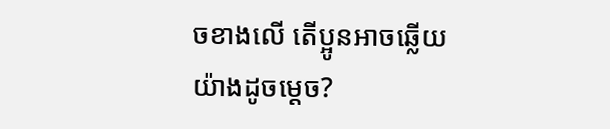ចខាងលើ តើប្អូនអាចឆ្លើយយ៉ាងដូចម្ដេច?